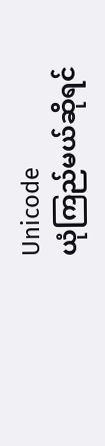Unicode
ယုံကြည်မယ်ဆိုရင်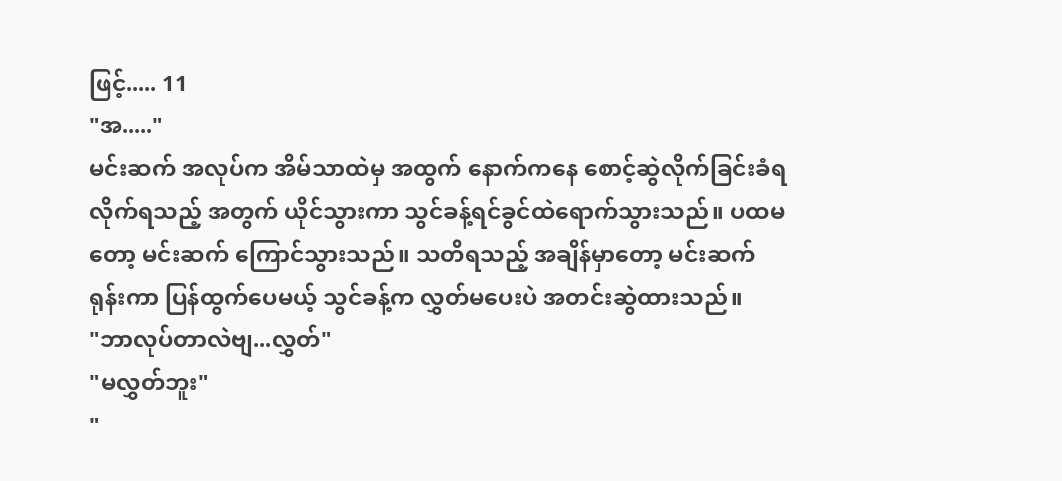ဖြင့်..... 11
"အ....."
မင်းဆက် အလုပ်က အိမ်သာထဲမှ အထွက် နောက်ကနေ စောင့်ဆွဲလိုက်ခြင်းခံရလိုက်ရသည့် အတွက် ယိုင်သွားကာ သွင်ခန့်ရင်ခွင်ထဲရောက်သွားသည်။ ပထမတော့ မင်းဆက် ကြောင်သွားသည်။ သတိရသည့် အချိန်မှာတော့ မင်းဆက် ရုန်းကာ ပြန်ထွက်ပေမယ့် သွင်ခန့်က လွှတ်မပေးပဲ အတင်းဆွဲထားသည်။
"ဘာလုပ်တာလဲဗျ...လွှတ်"
"မလွှတ်ဘူး"
"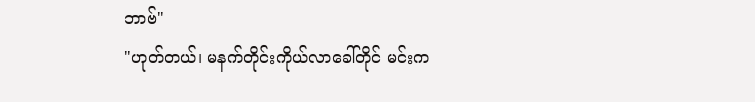ဘာဗ်"
"ဟုတ်တယ်၊ မနက်တိုင်းကိုယ်လာခေါ်တိုင် မင်းက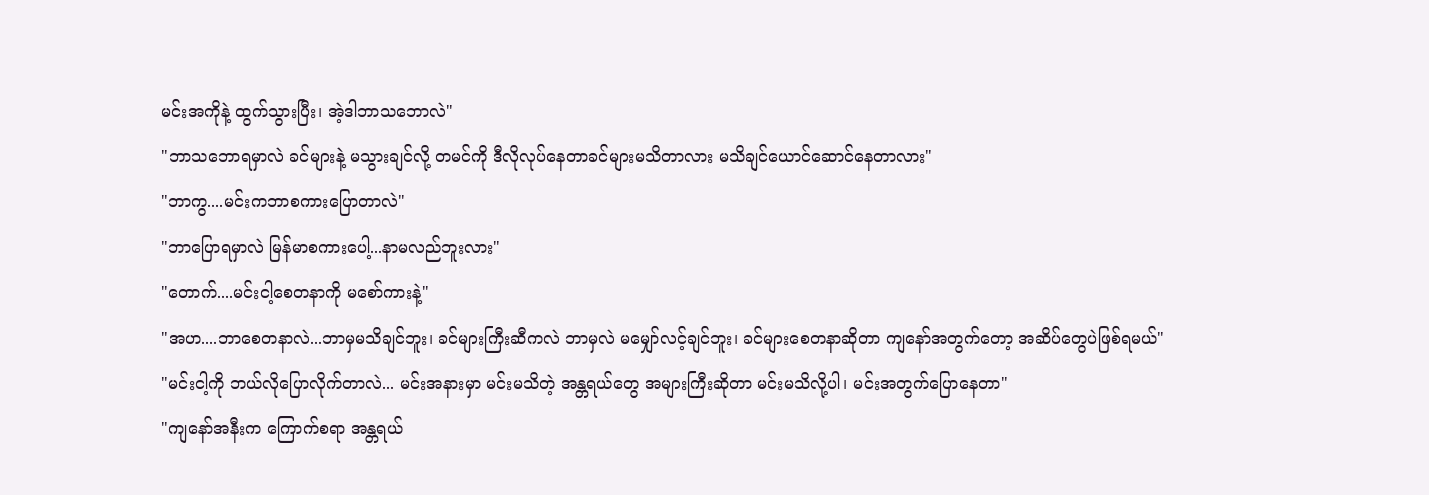မင်းအကိုနဲ့ ထွက်သွားပြီး၊ အဲ့ဒါဘာသဘောလဲ"
"ဘာသဘောရမှာလဲ ခင်များနဲ့ မသွားချင်လို့ တမင်ကို ဒီလိုလုပ်နေတာခင်များမသိတာလား မသိချင်ယောင်ဆောင်နေတာလား"
"ဘာကွ....မင်းကဘာစကားပြောတာလဲ"
"ဘာပြောရမှာလဲ မြန်မာစကားပေါ့...နာမလည်ဘူးလား"
"တောက်....မင်းငါ့စေတနာကို မစော်ကားနဲ့"
"အဟ....ဘာစေတနာလဲ...ဘာမှမသိချင်ဘူး၊ ခင်များကြီးဆီကလဲ ဘာမှလဲ မမျှော်လင့်ချင်ဘူး၊ ခင်များစေတနာဆိုတာ ကျနော်အတွက်တော့ အဆိပ်တွေပဲဖြစ်ရမယ်"
"မင်းငါ့ကို ဘယ်လိုပြောလိုက်တာလဲ... မင်းအနားမှာ မင်းမသိတဲ့ အန္တရယ်တွေ အများကြီးဆိုတာ မင်းမသိလို့ပါ၊ မင်းအတွက်ပြောနေတာ"
"ကျနော်အနီးက ကြောက်စရာ အန္တရယ်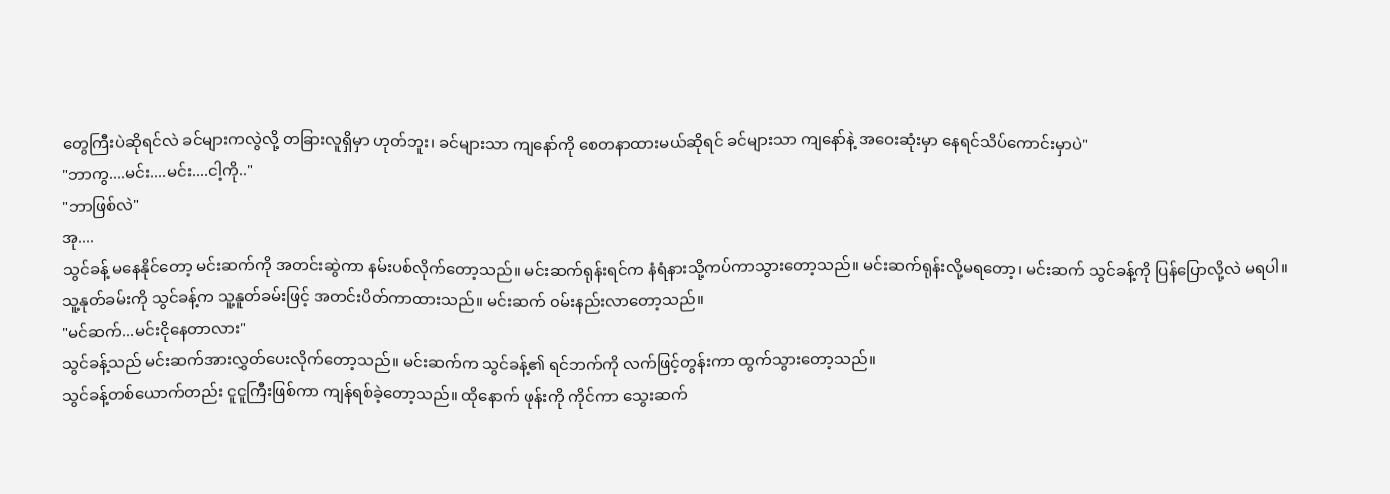တွေကြီးပဲဆိုရင်လဲ ခင်များကလွဲလို့ တခြားလူရှိမှာ ဟုတ်ဘူး၊ ခင်များသာ ကျနော်ကို စေတနာထားမယ်ဆိုရင် ခင်များသာ ကျနော်နဲ့ အဝေးဆုံးမှာ နေရင်သိပ်ကောင်းမှာပဲ"
"ဘာကွ....မင်း....မင်း....ငါ့ကို.."
"ဘာဖြစ်လဲ"
အု....
သွင်ခန့် မနေနိုင်တော့ မင်းဆက်ကို အတင်းဆွဲကာ နမ်းပစ်လိုက်တော့သည်။ မင်းဆက်ရုန်းရင်က နံရံနားသို့ကပ်ကာသွားတော့သည်။ မင်းဆက်ရုန်းလို့မရတော့၊ မင်းဆက် သွင်ခန့်ကို ပြန်ပြောလို့လဲ မရပါ။ သူ့နုတ်ခမ်းကို သွင်ခန့်က သူ့နူတ်ခမ်းဖြင့် အတင်းပိတ်ကာထားသည်။ မင်းဆက် ၀မ်းနည်းလာတော့သည်။
"မင်ဆက်...မင်းငိုနေတာလား"
သွင်ခန့်သည် မင်းဆက်အားလွှတ်ပေးလိုက်တော့သည်။ မင်းဆက်က သွင်ခန့်၏ ရင်ဘက်ကို လက်ဖြင့်တွန်းကာ ထွက်သွားတော့သည်။
သွင်ခန့်တစ်ယောက်တည်း ငူငူကြီးဖြစ်ကာ ကျန်ရစ်ခဲ့တော့သည်။ ထိုနောက် ဖုန်းကို ကိုင်ကာ သွေးဆက်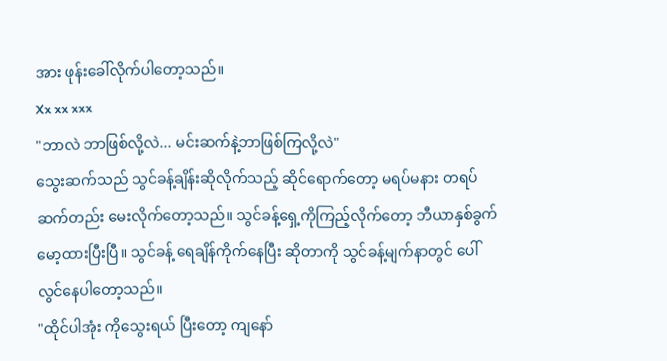အား ဖုန်းခေါ်လိုက်ပါတော့သည်။
Xx xx xxx
"ဘာလဲ ဘာဖြစ်လို့လဲ... မင်းဆက်နဲ့ဘာဖြစ်ကြလို့လဲ"
သွေးဆက်သည် သွင်ခန့်ချိန်းဆိုလိုက်သည့် ဆိုင်ရောက်တော့ မရပ်မနား တရပ်ဆက်တည်း မေးလိုက်တော့သည်။ သွင်ခန့်ရှေ့ကိုကြည့်လိုက်တော့ ဘီယာနှစ်ခွက် မော့ထားပြီးပြီ။ သွင်ခန့် ရေချိန်ကိုက်နေပြီး ဆိုတာကို သွင်ခန့်မျက်နာတွင် ပေါ်လွင်နေပါတော့သည်။
"ထိုင်ပါအုံး ကိုသွေးရယ် ပြီးတော့ ကျနော်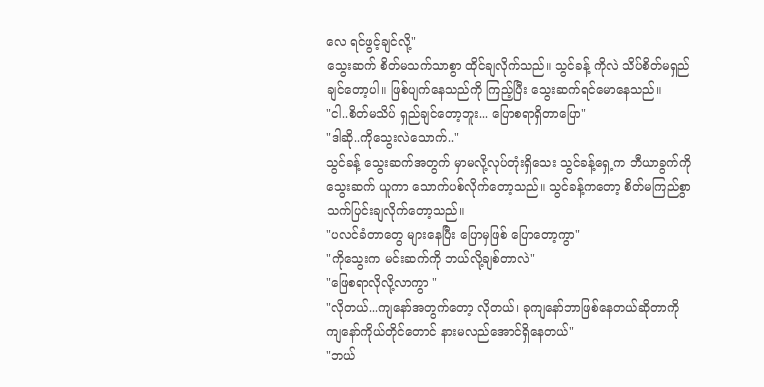လေ ရင်ဖွင့်ချင်လို့"
သွေးဆက် စိတ်မသက်သာစွာ ထိုင်ချလိုက်သည်။ သွင်ခန့် ကိုလဲ သိပ်စိတ်မရှည်ချင်တော့ပါ။ ဖြစ်ပျက်နေသည်ကို ကြည့်ပြီး သွေးဆက်ရင်မောနေသည်။
"ငါ..စိတ်မသိပ် ရှည်ချင်တော့ဘူး... ပြောစရာရှိတာပြော"
"ဒါဆို..ကိုသွေးလဲသောက်.."
သွင်ခန့် သွေးဆက်အတွက် မှာမလို့လုပ်တုံးရှိသေး သွင်ခန့်ရှေ့က ဘီယာခွက်ကို သွေးဆက် ယူကာ သောက်ပစ်လိုက်တော့သည်။ သွင်ခန့်ကတော့ စိတ်မကြည်စွာ သက်ပြင်းချလိုက်တော့သည်။
"ပလင်ခံတာတွေ များနေပြီး ပြောမှဖြစ် ပြောတော့ကွာ"
"ကိုသွေးက မင်းဆက်ကို ဘယ်လို့ချစ်တာလဲ"
"ဖြေစရာလိုလို့လာကွာ "
"လိုတယ်...ကျနော်အတွက်တော့ လိုတယ်၊ ခုကျနော်ဘာဖြစ်နေတယ်ဆိုတာကို ကျနော်ကိုယ်တိုင်တောင် နားမလည်အောင်ရှိနေတယ်"
"ဘယ်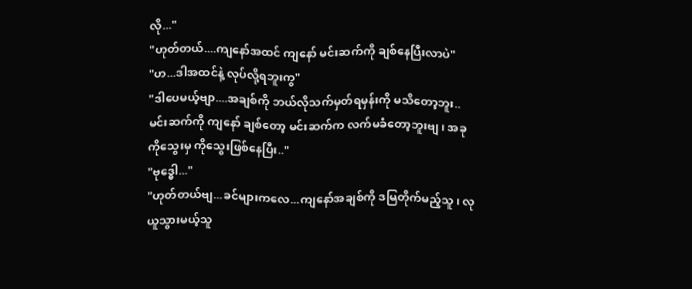လို..."
"ဟုတ်တယ်....ကျနော်အထင် ကျနော် မင်းဆက်ကို ချစ်နေပြီးလာပဲ"
"ဟ...ဒါအထင်နဲ့ လုပ်လို့ရဘူးကွ"
"ဒါပေမယ့်ဗျာ....အချစ်ကို ဘယ်လိုသက်မှတ်ရမှန်းကို မသိတော့ဘူး.. မင်းဆက်ကို ကျနော် ချစ်တော့ မင်းဆက်က လက်မခံတော့ဘူးဗျ၊ အခု ကိုသွေးမှ ကိုသွေးဖြစ်နေပြီး.."
"ဗုဒ္ဓေါ..."
"ဟုတ်တယ်ဗျ...ခင်များကလေ...ကျနော်အချစ်ကို ဒမြတိုက်မည့်သူ၊ လုယူသွားမယ့်သူ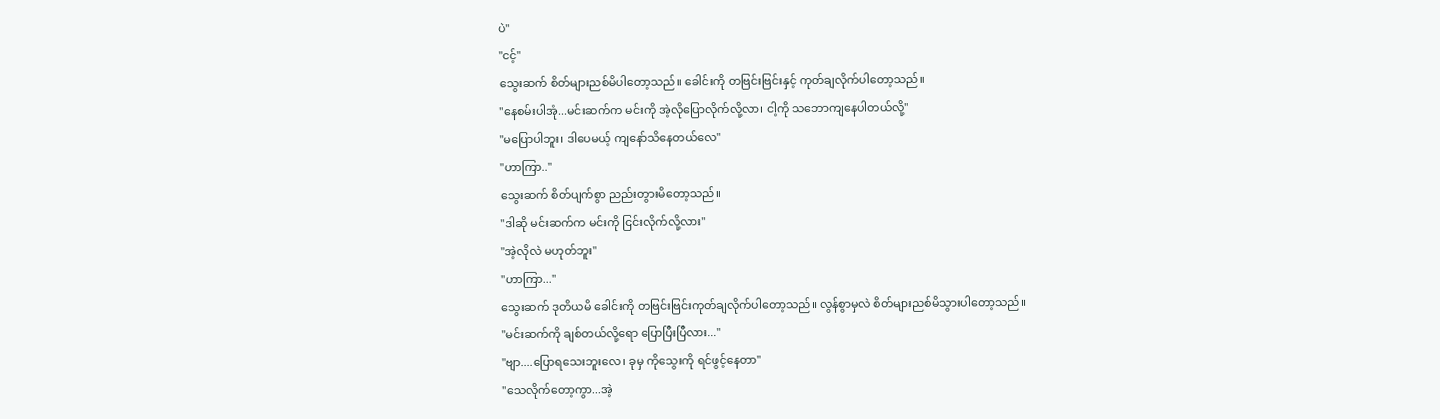ပဲ"
"ငင့်"
သွေးဆက် စိတ်များညစ်မိပါတော့သည်။ ခေါင်းကို တဗြင်းဗြင်းနှင့် ကုတ်ချလိုက်ပါတော့သည်။
"နေစမ်းပါအုံ...မင်းဆက်က မင်းကို အဲ့လိုပြောလိုက်လို့လာ၊ ငါ့ကို သဘောကျနေပါတယ်လို့"
"မပြောပါဘူး၊ ဒါပေမယ့် ကျနော်သိနေတယ်လေ"
"ဟာကြာ.."
သွေးဆက် စိတ်ပျက်စွာ ညည်းတွားမိတော့သည်။
"ဒါဆို မင်းဆက်က မင်းကို ငြင်းလိုက်လို့လား"
"အဲ့လိုလဲ မဟုတ်ဘူး"
"ဟာကြာ..."
သွေးဆက် ဒုတိယမိ ခေါင်းကို တဗြင်းဗြင်းကုတ်ချလိုက်ပါတော့သည်။ လွန်စွာမှလဲ စိတ်များညစ်မိသွားပါတော့သည်။
"မင်းဆက်ကို ချစ်တယ်လို့ရော ပြောပြီးပြီလား..."
"ဗျာ....ပြောရသေးဘူးလေ၊ ခုမှ ကိုသွေးကို ရင်ဖွင့်နေတာ"
"သေလိုက်တော့ကွာ...အဲ့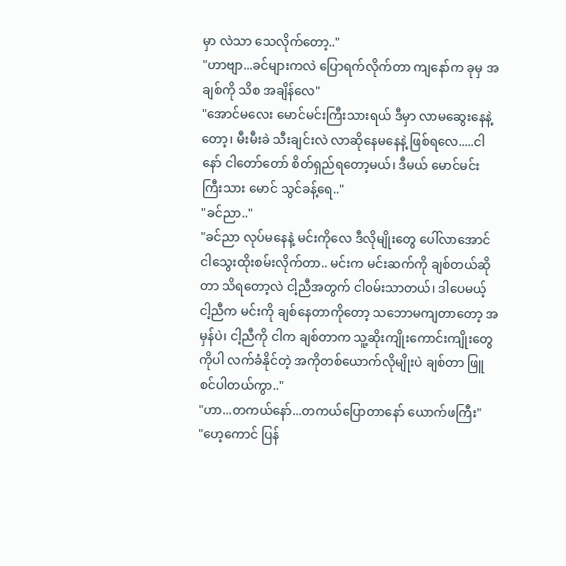မှာ လဲသာ သေလိုက်တော့.."
"ဟာဗျာ...ခင်များကလဲ ပြောရက်လိုက်တာ ကျနော်က ခုမှ အချစ်ကို သိစ အချိန်လေ"
"အောင်မလေး မောင်မင်းကြီးသားရယ် ဒီမှာ လာမဆွေးနေနဲ့တော့၊ မီးမီးခဲ သီးချင်းလဲ လာဆိုနေမနေနဲ့ ဖြစ်ရလေ.....ငါနော် ငါတော်တော် စိတ်ရှည်ရတော့မယ်၊ ဒီမယ် မောင်မင်းကြီးသား မောင် သွင်ခန့်ရေ.."
"ခင်ညာ.."
"ခင်ညာ လုပ်မနေနဲ့ မင်းကိုလေ ဒီလိုမျိုးတွေ ပေါ်လာအောင် ငါသွေးထိုးစမ်းလိုက်တာ.. မင်းက မင်းဆက်ကို ချစ်တယ်ဆိုတာ သိရတော့လဲ ငါ့ညီအတွက် ငါ၀မ်းသာတယ်၊ ဒါပေမယ့် ငါ့ညီက မင်းကို ချစ်နေတာကိုတော့ သဘောမကျတာတော့ အမှန်ပဲ၊ ငါ့ညီကို ငါက ချစ်တာက သူ့ဆိုးကျိုးကောင်းကျိုးတွေကိုပါ လက်ခံနိုင်တဲ့ အကိုတစ်ယောက်လိုမျိုးပဲ ချစ်တာ ဖြူစင်ပါတယ်ကွာ.."
"ဟာ...တကယ်နော်...တကယ်ပြောတာနော် ယောက်ဖကြီး"
"ဟေ့ကောင် ပြန်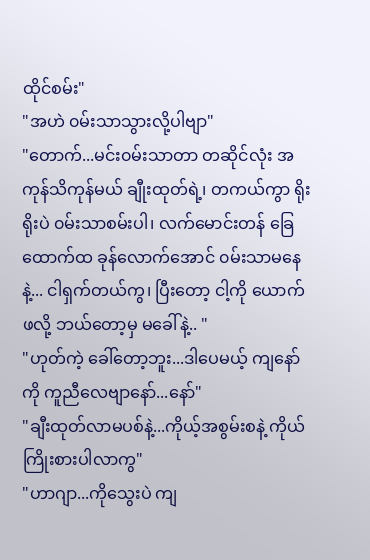ထိုင်စမ်း"
"အဟဲ ၀မ်းသာသွားလို့ပါဗျာ"
"တောက်...မင်း၀မ်းသာတာ တဆိုင်လုံး အကုန်သိကုန်မယ် ချီုးထုတ်ရဲ့၊ တကယ်ကွာ ရိုးရိုးပဲ ၀မ်းသာစမ်းပါ၊ လက်မောင်းတန် ခြေထောက်ထ ခုန်လောက်အောင် ၀မ်းသာမနေနဲ့... ငါရှက်တယ်ကွ၊ ပြီးတော့ ငါ့ကို ယောက်ဖလို့ ဘယ်တော့မှ မခေါ်နဲ့.. "
"ဟုတ်ကဲ့ ခေါ်တော့ဘူး...ဒါပေမယ့် ကျနော်ကို ကူညီလေဗျာနော်...နော်"
"ချီးထုတ်လာမပစ်နဲ့...ကိုယ့်အစွမ်းစနဲ့ ကိုယ်ကြိုးစားပါလာကွ"
"ဟာဂျာ...ကိုသွေးပဲ ကျ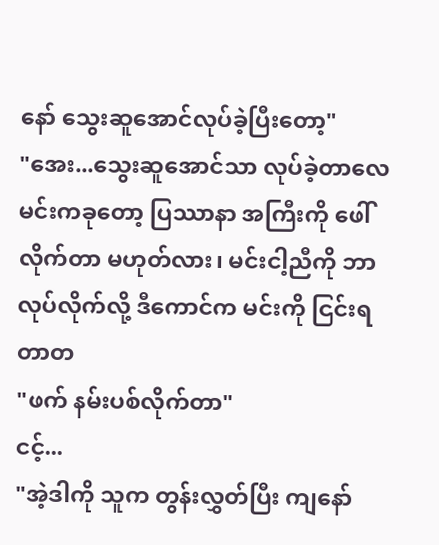နော် သွေးဆူအောင်လုပ်ခဲ့ပြီးတော့"
"အေး...သွေးဆူအောင်သာ လုပ်ခဲ့တာလေ မင်းကခုတော့ ပြဿာနာ အကြီးကို ဖေါ်လိုက်တာ မဟုတ်လား၊ မင်းငါ့ညီကို ဘာလုပ်လိုက်လို့ ဒီကောင်က မင်းကို ငြင်းရတာတ
"ဖက် နမ်းပစ်လိုက်တာ"
ငင့်...
"အဲ့ဒါကို သူက တွန်းလွှတ်ပြီး ကျနော်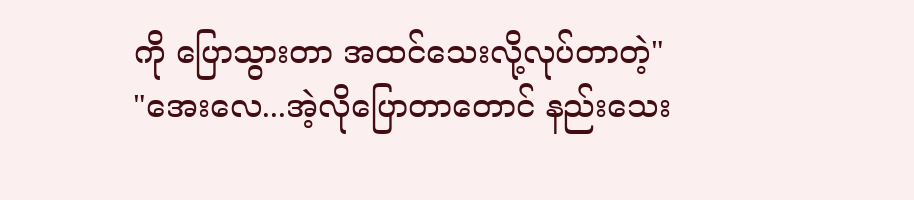ကို ပြောသွားတာ အထင်သေးလို့လုပ်တာတဲ့"
"အေးလေ...အဲ့လိုပြောတာတောင် နည်းသေး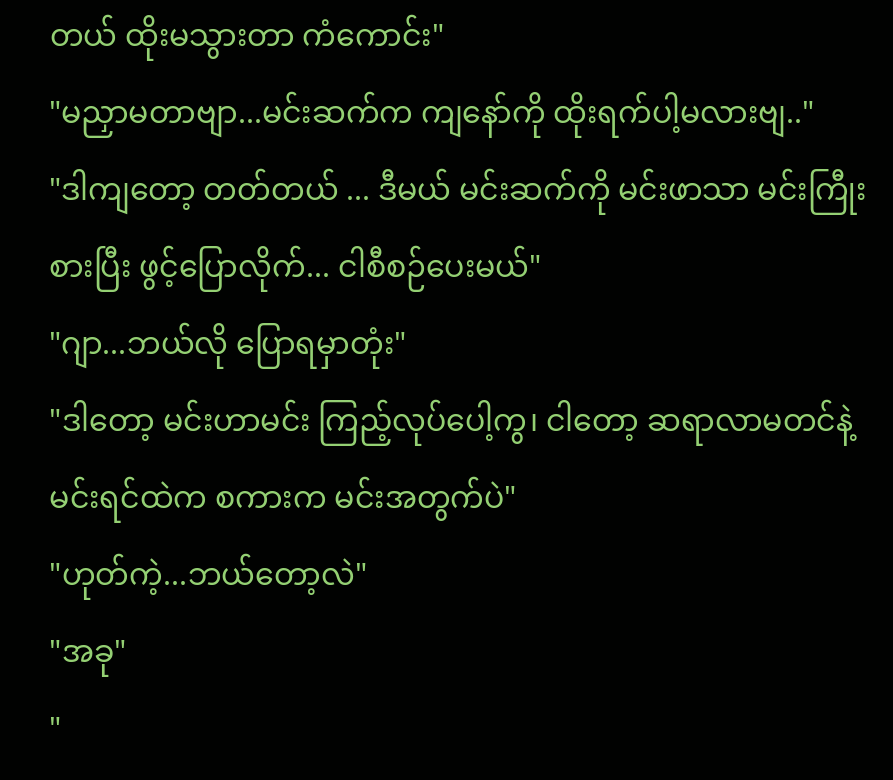တယ် ထိုးမသွားတာ ကံကောင်း"
"မညှာမတာဗျာ...မင်းဆက်က ကျနော်ကို ထိုးရက်ပါ့မလားဗျ.."
"ဒါကျတော့ တတ်တယ် ... ဒီမယ် မင်းဆက်ကို မင်းဖာသာ မင်းကြီုးစားပြီး ဖွင့်ပြောလိုက်... ငါစီစဉ်ပေးမယ်"
"ဂျာ...ဘယ်လို ပြောရမှာတုံး"
"ဒါတော့ မင်းဟာမင်း ကြည့်လုပ်ပေါ့ကွ၊ ငါတော့ ဆရာလာမတင်နဲ့ မင်းရင်ထဲက စကားက မင်းအတွက်ပဲ"
"ဟုတ်ကဲ့...ဘယ်တော့လဲ"
"အခု"
"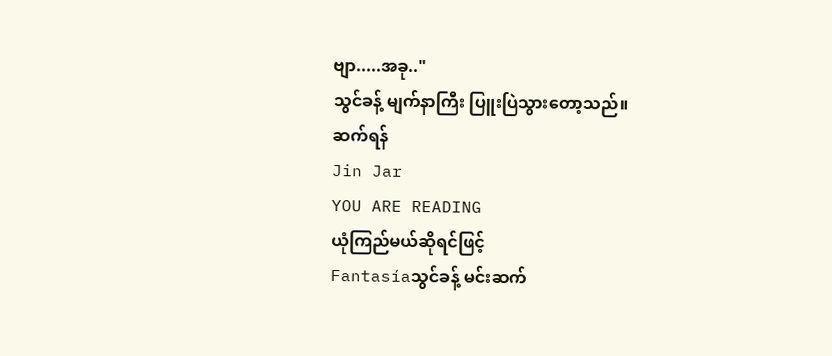ဗျာ.....အခု.."
သွင်ခန့် မျက်နာကြီး ပြူးပြဲသွားတော့သည်။
ဆက်ရန်
Jin Jar
YOU ARE READING
ယုံကြည်မယ်ဆိုရင်ဖြင့်
Fantasíaသွင်ခန့် မင်းဆက်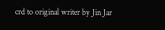crd to original writer by Jin Jar